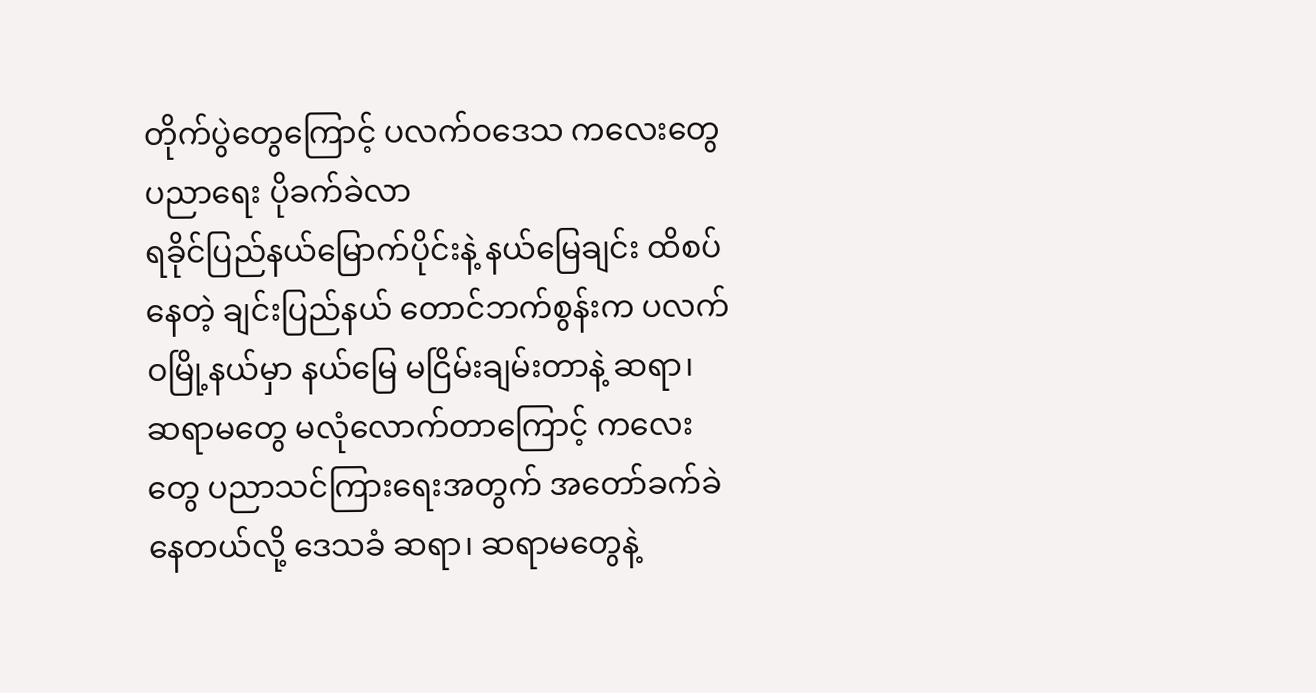တိုက်ပွဲတွေကြောင့် ပလက်ဝဒေသ ကလေးတွေ ပညာရေး ပိုခက်ခဲလာ
ရခိုင်ပြည်နယ်မြောက်ပိုင်းနဲ့ နယ်မြေချင်း ထိစပ်နေတဲ့ ချင်းပြည်နယ် တောင်ဘက်စွန်းက ပလက်ဝမြို့နယ်မှာ နယ်မြေ မငြိမ်းချမ်းတာနဲ့ ဆရာ၊ ဆရာမတွေ မလုံလောက်တာကြောင့် ကလေးတွေ ပညာသင်ကြားရေးအတွက် အတော်ခက်ခဲနေတယ်လို့ ဒေသခံ ဆရာ၊ ဆရာမတွေနဲ့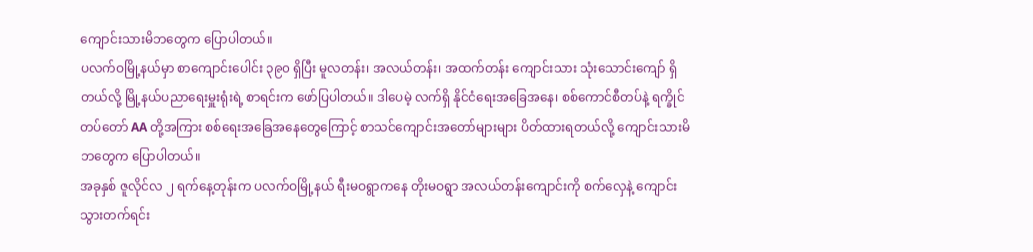ကျောင်းသားမိဘတွေက ပြောပါတယ်။
ပလက်ဝမြို့နယ်မှာ စာကျောင်းပေါင်း ၃၉၀ ရှိပြီး မူလတန်း၊ အလယ်တန်း၊ အထက်တန်း ကျောင်းသား သုံးသောင်းကျော် ရှိတယ်လို့ မြို့နယ်ပညာရေးမှူးရုံးရဲ့ စာရင်းက ဖော်ပြပါတယ်။ ဒါပေမဲ့ လက်ရှိ နိုင်ငံရေးအခြေအနေ၊ စစ်ကောင်စီတပ်နဲ့ ရက္ခိုင်တပ်တော် AA တို့အကြား စစ်ရေးအခြေအနေတွေကြောင့် စာသင်ကျောင်းအတော်များများ ပိတ်ထားရတယ်လို့ ကျောင်းသားမိဘတွေက ပြောပါတယ်။
အခုနှစ် ဇူလိုင်လ ၂ ရက်နေ့တုန်းက ပလက်ဝမြို့နယ် ရီးမဝရွာကနေ တိုးမဝရွာ အလယ်တန်းကျောင်းကို စက်လှေနဲ့ ကျောင်းသွားတက်ရင်း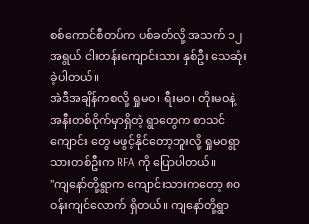စစ်ကောင်စီတပ်က ပစ်ခတ်လို့ အသက် ၁၂ အရွယ် ငါးတန်းကျောင်းသား နှစ်ဦး သေဆုံးခဲ့ပါတယ်။
အဲဒီအချိန်ကစလို့ ရှုမဝ၊ ရီးမဝ၊ တိုးမဝနဲ့ အနီးတစ်ဝိုက်မှာရှိတဲ့ ရွာတွေက စာသင်ကျောင်း တွေ မဖွင့်နိုင်တော့ဘူးလို့ ရှုမဝရွာသားတစ်ဦးက RFA ကို ပြောပါတယ်။
"ကျနော်တို့ရွာက ကျောင်းသားကတော့ ၈၀ ဝန်းကျင်လောက် ရှိတယ်။ ကျနော်တို့ရွာ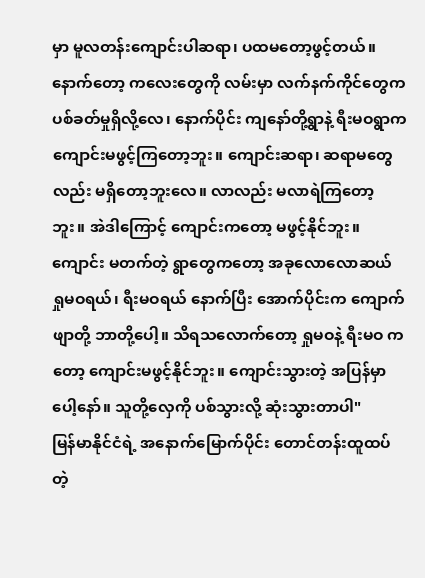မှာ မူလတန်းကျောင်းပါဆရာ၊ ပထမတော့ဖွင့်တယ်။ နောက်တော့ ကလေးတွေကို လမ်းမှာ လက်နက်ကိုင်တွေက ပစ်ခတ်မှုရှိလို့လေ၊ နောက်ပိုင်း ကျနော်တို့ရွာနဲ့ ရီးမဝရွာက ကျောင်းမဖွင့်ကြတော့ဘူး။ ကျောင်းဆရာ၊ ဆရာမတွေလည်း မရှိတော့ဘူးလေ။ လာလည်း မလာရဲကြတော့ဘူး။ အဲဒါကြောင့် ကျောင်းကတော့ မဖွင့်နိုင်ဘူး။ ကျောင်း မတက်တဲ့ ရွာတွေကတော့ အခုလောလောဆယ် ရှုမဝရယ်၊ ရီးမဝရယ် နောက်ပြီး အောက်ပိုင်းက ကျောက်ဖျာတို့ ဘာတို့ပေါ့။ သိရသလောက်တော့ ရှုမဝနဲ့ ရီးမဝ ကတော့ ကျောင်းမဖွင့်နိုင်ဘူး။ ကျောင်းသွားတဲ့ အပြန်မှာပေါ့နော်။ သူတို့လှေကို ပစ်သွားလို့ ဆုံးသွားတာပါ"
မြန်မာနိုင်ငံရဲ့ အနောက်မြောက်ပိုင်း တောင်တန်းထူထပ်တဲ့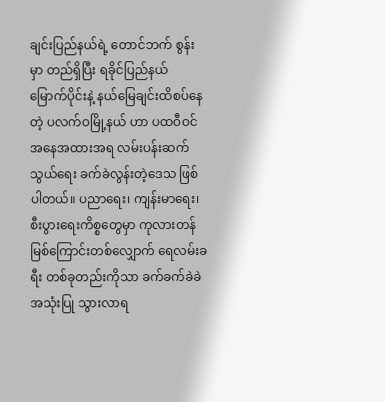ချင်းပြည်နယ်ရဲ့ တောင်ဘက် စွန်းမှာ တည်ရှိပြီး ရခိုင်ပြည်နယ် မြောက်ပိုင်းနဲ့ နယ်မြေချင်းထိစပ်နေတဲ့ ပလက်ဝမြို့နယ် ဟာ ပထဝီဝင်အနေအထားအရ လမ်းပန်းဆက်သွယ်ရေး ခက်ခဲလွန်းတဲ့ဒေသ ဖြစ်ပါတယ်။ ပညာရေး၊ ကျန်းမာရေး၊ စီးပွားရေးကိစ္စတွေမှာ ကုလားတန်မြစ်ကြောင်းတစ်လျှောက် ရေလမ်းခရီး တစ်ခုတည်းကိုသာ ခက်ခက်ခဲခဲ အသုံးပြု သွားလာရ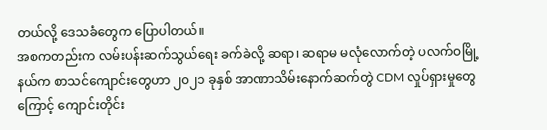တယ်လို့ ဒေသခံတွေက ပြောပါတယ်။
အစကတည်းက လမ်းပန်းဆက်သွယ်ရေး ခက်ခဲလို့ ဆရာ၊ ဆရာမ မလုံလောက်တဲ့ ပလက်ဝမြို့နယ်က စာသင်ကျောင်းတွေဟာ ၂၀၂၁ ခုနှစ် အာဏာသိမ်းနောက်ဆက်တွဲ CDM လှုပ်ရှားမှုတွေကြောင့် ကျောင်းတိုင်း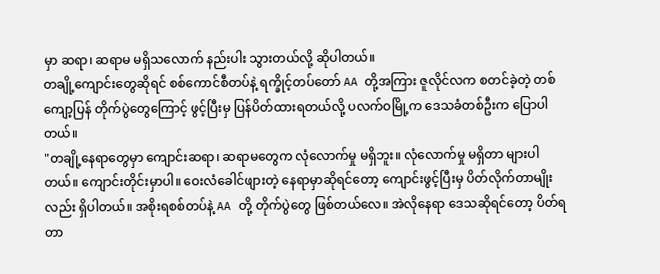မှာ ဆရာ၊ ဆရာမ မရှိသလောက် နည်းပါး သွားတယ်လို့ ဆိုပါတယ်။
တချို့ကျောင်းတွေဆိုရင် စစ်ကောင်စီတပ်နဲ့ ရက္ခိုင့်တပ်တော် AA တို့အကြား ဇူလိုင်လက စတင်ခဲ့တဲ့ တစ်ကျော့ပြန် တိုက်ပွဲတွေကြောင့် ဖွင့်ပြီးမှ ပြန်ပိတ်ထားရတယ်လို့ ပလက်ဝမြို့က ဒေသခံတစ်ဦးက ပြောပါတယ်။
"တချို့နေရာတွေမှာ ကျောင်းဆရာ၊ ဆရာမတွေက လုံလောက်မှု မရှိဘူး။ လုံလောက်မှု မရှိတာ များပါတယ်။ ကျောင်းတိုင်းမှာပါ။ ဝေးလံခေါင်ဖျားတဲ့ နေရာမှာဆိုရင်တော့ ကျောင်းဖွင့်ပြီးမှ ပိတ်လိုက်တာမျိုးလည်း ရှိပါတယ်။ အစိုးရစစ်တပ်နဲ့ AA တို့ တိုက်ပွဲတွေ ဖြစ်တယ်လေ။ အဲလိုနေရာ ဒေသဆိုရင်တော့ ပိတ်ရတာ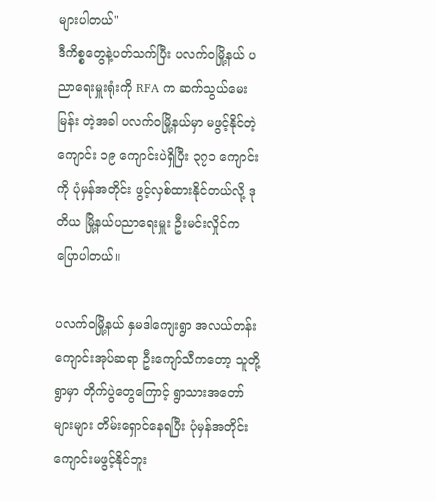များပါတယ်"
ဒီကိစ္စတွေနဲ့ပတ်သက်ပြီး ပလက်ဝမြို့နယ် ပညာရေးမှူးရုံးကို RFA က ဆက်သွယ်မေးမြန်း တဲ့အခါ ပလက်ဝမြို့နယ်မှာ မဖွင့်နိုင်တဲ့ကျောင်း ၁၉ ကျောင်းပဲရှိပြီး ၃၇၁ ကျောင်းကို ပုံမှန်အတိုင်း ဖွင့်လှစ်ထားနိုင်တယ်လို့ ဒုတိယ မြို့နယ်ပညာရေးမှူး ဦးမင်းလှိုင်က ပြောပါတယ်။

ပလက်ဝမြို့နယ် နှမဒါကျေးရွာ အလယ်တန်းကျောင်းအုပ်ဆရာ ဦးကျော်သီကတော့ သူတို့ရွာမှာ တိုက်ပွဲတွေကြောင့် ရွာသားအတော်များများ တိမ်းရှောင်နေရပြီး ပုံမှန်အတိုင်း ကျောင်းမဖွင့်နိုင်ဘူး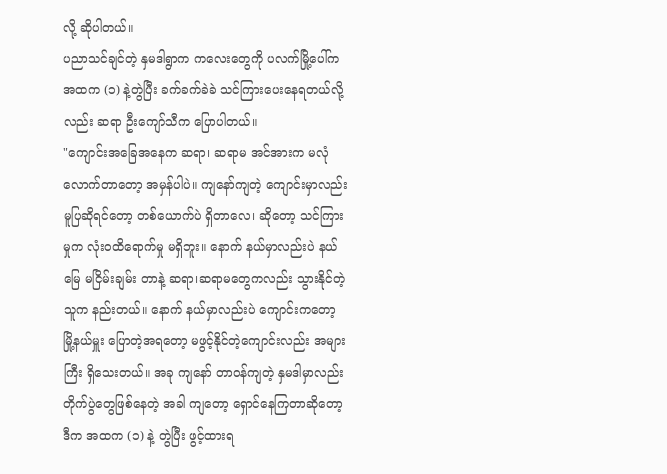လို့ ဆိုပါတယ်။
ပညာသင်ချင်တဲ့ နှမဒါရွာက ကလေးတွေကို ပလက်မြို့ပေါ်က အထက (၁) နဲ့တွဲပြီး ခက်ခက်ခဲခဲ သင်ကြားပေးနေရတယ်လို့လည်း ဆရာ ဦးကျော်သီက ပြောပါတယ်။
"ကျောင်းအခြေအနေက ဆရာ၊ ဆရာမ အင်အားက မလုံလောက်တာတော့ အမှန်ပါပဲ။ ကျနော်ကျတဲ့ ကျောင်းမှာလည်း မူပြဆိုရင်တော့ တစ်ယောက်ပဲ ရှိတာလေ၊ ဆိုတော့ သင်ကြားမှုက လုံးဝထိရောက်မှု မရှိဘူး။ နောက် နယ်မှာလည်းပဲ နယ်မြေ မငြိမ်းချမ်း တာနဲ့ ဆရာ၊ဆရာမတွေကလည်း သွားနိုင်တဲ့သူက နည်းတယ်။ နောက် နယ်မှာလည်းပဲ ကျောင်းကတော့ မြို့နယ်မှူး ပြောတဲ့အရတော့ မဖွင့်နိုင်တဲ့ကျောင်းလည်း အများကြီး ရှိသေးတယ်။ အခု ကျနော် တာဝန်ကျတဲ့ နှမဒါမှာလည်း တိုက်ပွဲတွေဖြစ်နေတဲ့ အခါ ကျတော့ ရှောင်နေကြတာဆိုတော့ ဒီက အထက (၁) နဲ့ တွဲပြီး ဖွင့်ထားရ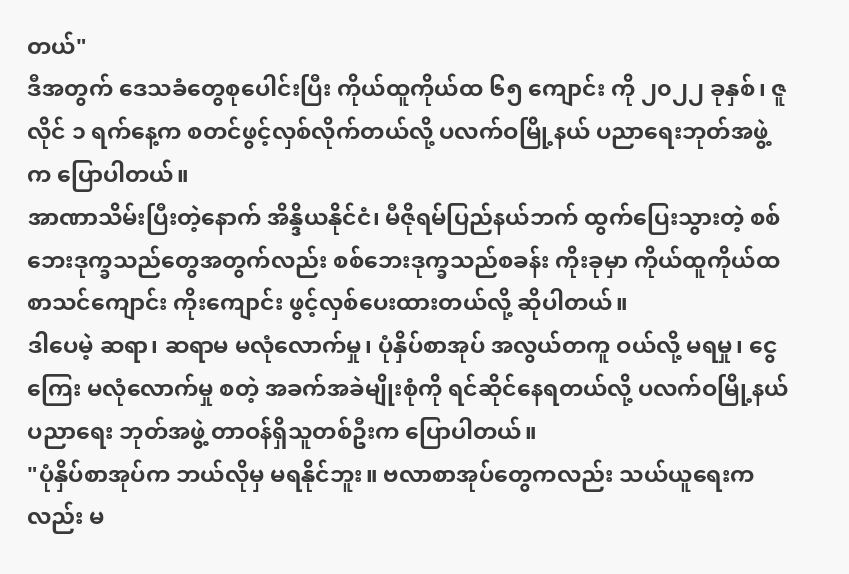တယ်"
ဒီအတွက် ဒေသခံတွေစုပေါင်းပြီး ကိုယ်ထူကိုယ်ထ ၆၅ ကျောင်း ကို ၂၀၂၂ ခုနှစ်၊ ဇူလိုင် ၁ ရက်နေ့က စတင်ဖွင့်လှစ်လိုက်တယ်လို့ ပလက်ဝမြို့နယ် ပညာရေးဘုတ်အဖွဲ့က ပြောပါတယ်။
အာဏာသိမ်းပြီးတဲ့နောက် အိန္ဒိယနိုင်ငံ၊ မီဇိုရမ်ပြည်နယ်ဘက် ထွက်ပြေးသွားတဲ့ စစ်ဘေးဒုက္ခသည်တွေအတွက်လည်း စစ်ဘေးဒုက္ခသည်စခန်း ကိုးခုမှာ ကိုယ်ထူကိုယ်ထ စာသင်ကျောင်း ကိုးကျောင်း ဖွင့်လှစ်ပေးထားတယ်လို့ ဆိုပါတယ်။
ဒါပေမဲ့ ဆရာ၊ ဆရာမ မလုံလောက်မှု၊ ပုံနှိပ်စာအုပ် အလွယ်တကူ ဝယ်လို့ မရမှု၊ ငွေကြေး မလုံလောက်မှု စတဲ့ အခက်အခဲမျိုးစုံကို ရင်ဆိုင်နေရတယ်လို့ ပလက်ဝမြို့နယ် ပညာရေး ဘုတ်အဖွဲ့ တာဝန်ရှိသူတစ်ဦးက ပြောပါတယ်။
"ပုံနှိပ်စာအုပ်က ဘယ်လိုမှ မရနိုင်ဘူး။ ဗလာစာအုပ်တွေကလည်း သယ်ယူရေးကလည်း မ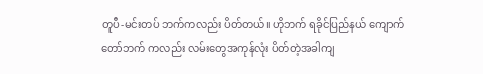တူပီ-မင်းတပ် ဘက်ကလည်း ပိတ်တယ်။ ဟိုဘက် ရခိုင်ပြည်နယ် ကျောက်တော်ဘက် ကလည်း လမ်းတွေအကုန်လုံး ပိတ်တဲ့အခါကျ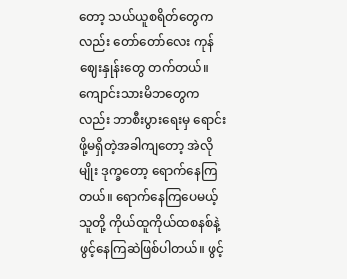တော့ သယ်ယူစရိတ်တွေကလည်း တော်တော်လေး ကုန်ဈေးနှုန်းတွေ တက်တယ်။ ကျောင်းသားမိဘတွေကလည်း ဘာစီးပွားရေးမှ ရောင်းဖို့မရှိတဲ့အခါကျတော့ အဲလိုမျိုး ဒုက္ခတော့ ရောက်နေကြတယ်။ ရောက်နေကြပေမယ့် သူတို့ ကိုယ်ထူကိုယ်ထစနစ်နဲ့ ဖွင့်နေကြဆဲဖြစ်ပါတယ်။ ဖွင့်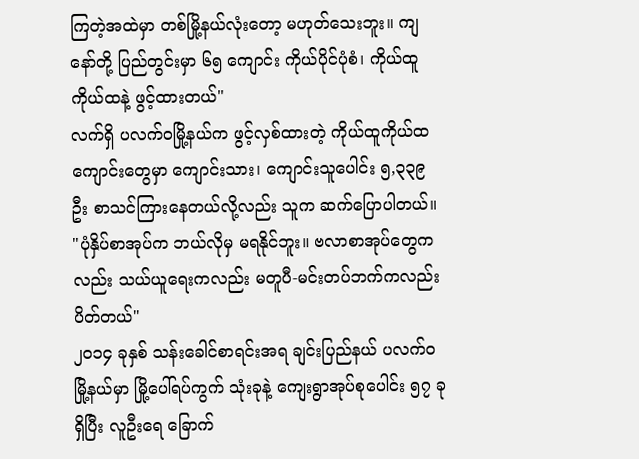ကြတဲ့အထဲမှာ တစ်မြို့နယ်လုံးတော့ မဟုတ်သေးဘူး။ ကျနော်တို့ ပြည်တွင်းမှာ ၆၅ ကျောင်း ကိုယ်ပိုင်ပုံစံ၊ ကိုယ်ထူကိုယ်ထနဲ့ ဖွင့်ထားတယ်"
လက်ရှိ ပလက်ဝမြို့နယ်က ဖွင့်လှစ်ထားတဲ့ ကိုယ်ထူကိုယ်ထကျောင်းတွေမှာ ကျောင်းသား၊ ကျောင်းသူပေါင်း ၅,၃၃၉ ဦး စာသင်ကြားနေတယ်လို့လည်း သူက ဆက်ပြောပါတယ်။
"ပုံနှိပ်စာအုပ်က ဘယ်လိုမှ မရနိုင်ဘူး။ ဗလာစာအုပ်တွေကလည်း သယ်ယူရေးကလည်း မတူပီ-မင်းတပ်ဘက်ကလည်း ပိတ်တယ်"
၂၀၁၄ ခုနှစ် သန်းခေါင်စာရင်းအရ ချင်းပြည်နယ် ပလက်ဝမြို့နယ်မှာ မြို့ပေါ်ရပ်ကွက် သုံးခုနဲ့ ကျေးရွာအုပ်စုပေါင်း ၅၇ ခု ရှိပြီး လူဦးရေ ခြောက်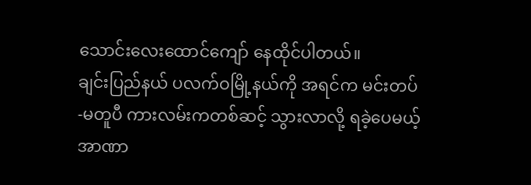သောင်းလေးထောင်ကျော် နေထိုင်ပါတယ်။
ချင်းပြည်နယ် ပလက်ဝမြို့နယ်ကို အရင်က မင်းတပ်-မတူပီ ကားလမ်းကတစ်ဆင့် သွားလာလို့ ရခဲ့ပေမယ့် အာဏာ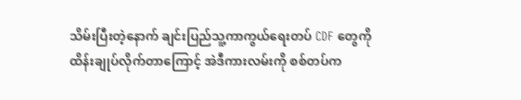သိမ်းပြီးတဲ့နောက် ချင်းပြည်သူ့ကာကွယ်ရေးတပ် CDF တွေကို ထိန်းချုပ်လိုက်တာကြောင့် အဲဒီကားလမ်းကို စစ်တပ်က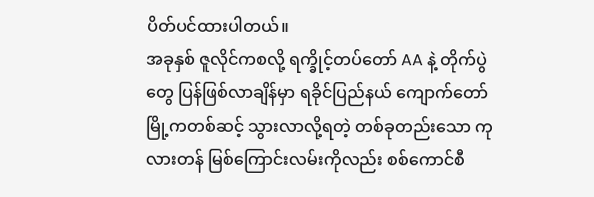ပိတ်ပင်ထားပါတယ်။
အခုနှစ် ဇူလိုင်ကစလို့ ရက္ခိုင့်တပ်တော် AA နဲ့ တိုက်ပွဲတွေ ပြန်ဖြစ်လာချိန်မှာ ရခိုင်ပြည်နယ် ကျောက်တော်မြို့ကတစ်ဆင့် သွားလာလို့ရတဲ့ တစ်ခုတည်းသော ကုလားတန် မြစ်ကြောင်းလမ်းကိုလည်း စစ်ကောင်စီ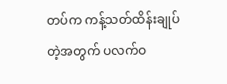တပ်က ကန့်သတ်ထိန်းချုပ်တဲ့အတွက် ပလက်ဝ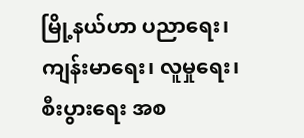မြို့နယ်ဟာ ပညာရေး၊ ကျန်းမာရေး၊ လူမှုရေး၊ စီးပွားရေး အစ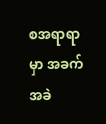စအရာရာမှာ အခက်အခဲ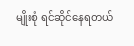မျိုးစုံ ရင်ဆိုင်နေရတယ်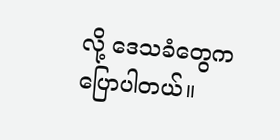လို့ ဒေသခံတွေက ပြောပါတယ်။